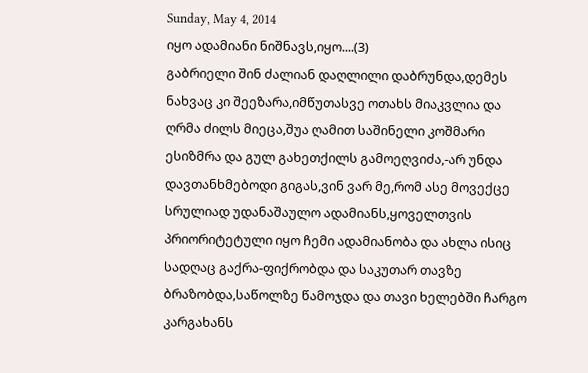Sunday, May 4, 2014
იყო ადამიანი ნიშნავს,იყო....(3)
გაბრიელი შინ ძალიან დაღლილი დაბრუნდა,დემეს ნახვაც კი შეეზარა,იმწუთასვე ოთახს მიაკვლია და ღრმა ძილს მიეცა,შუა ღამით საშინელი კოშმარი ესიზმრა და გულ გახეთქილს გამოეღვიძა,-არ უნდა დავთანხმებოდი გიგას,ვინ ვარ მე,რომ ასე მოვექცე სრულიად უდანაშაულო ადამიანს,ყოველთვის პრიორიტეტული იყო ჩემი ადამიანობა და ახლა ისიც სადღაც გაქრა-ფიქრობდა და საკუთარ თავზე ბრაზობდა,საწოლზე წამოჯდა და თავი ხელებში ჩარგო კარგახანს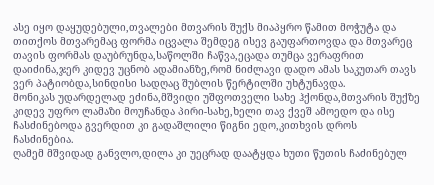ასე იყო დაყუდებული,თვალები მთვარის შუქს მიაპყრო წამით მოჭუტა და თითქოს მთვარემაც ფორმა იცვალა შემდეგ ისევ გაუფართოვდა და მთვარეც თავის ფორმას დაუბრუნდა,საწოლში ჩაწვა,ეცადა თუმცა ვერაფრით დაიძინა,ჯერ კიდევ უცნობ ადამიანზე,რომ ნიძლავი დადო ამას საკუთარ თავს ვერ პატიობდა,სინდისი სადღაც შუბლის წერტილში უხტუნავდა.
მონიკას უდარდელად ეძინა,მშვიდი უშფოთველი სახე ჰქონდა,მთვარის შუქზე კიდევ უფრო ლამაზი მოუჩანდა პირი-სახე,ხელი თავ ქვეშ ამოედო და ისე ჩასძინებოდა გვერდით კი გადაშლილი წიგნი ედო,კითხვის დროს ჩასძინებია.
ღამემ მშვიდად განვლო,დილა კი უეცრად დაატყდა ხუთი წუთის ჩაძინებულ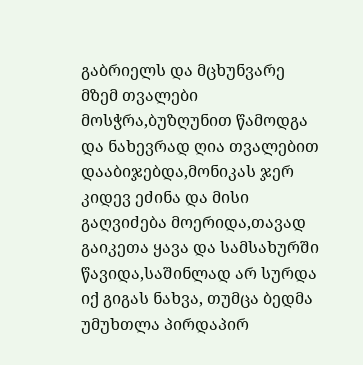გაბრიელს და მცხუნვარე მზემ თვალები მოსჭრა,ბუზღუნით წამოდგა და ნახევრად ღია თვალებით დააბიჯებდა,მონიკას ჯერ კიდევ ეძინა და მისი გაღვიძება მოერიდა,თავად გაიკეთა ყავა და სამსახურში წავიდა,საშინლად არ სურდა იქ გიგას ნახვა, თუმცა ბედმა უმუხთლა პირდაპირ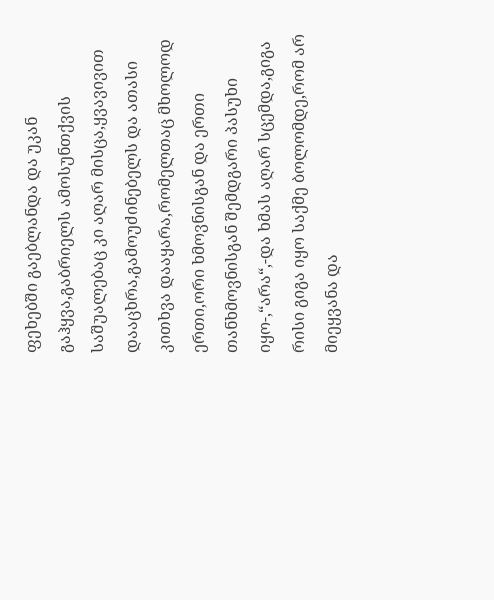ფეხებში გაებლანდა და უკან გაჰყვა,გაბრიელს ამოსუნთქვის საშუალებაც კი აღარ მისცა,ყვავივით დააცხრა,გამოუძინებელს და ათასი კითხვა დააყარა,რომელთაც მხოლოდ ერთი,ორი ხმოვნისგან და ერთი თანხმოვნისგან შემდგარი პასუხი იყო-,“არა“,-და ხმას აღარ სცემდა,გიგა რისი გიგა იყო საქმე ბოლომდე,რომ არ მიეყვანა და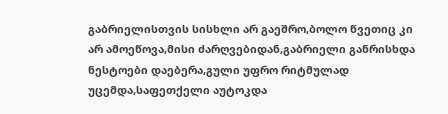გაბრიელისთვის სისხლი არ გაეშრო,ბოლო წვეთიც კი არ ამოეწოვა,მისი ძარღვებიდან,გაბრიელი განრისხდა ნესტოები დაებერა,გული უფრო რიტმულად უცემდა,საფეთქელი აუტოკდა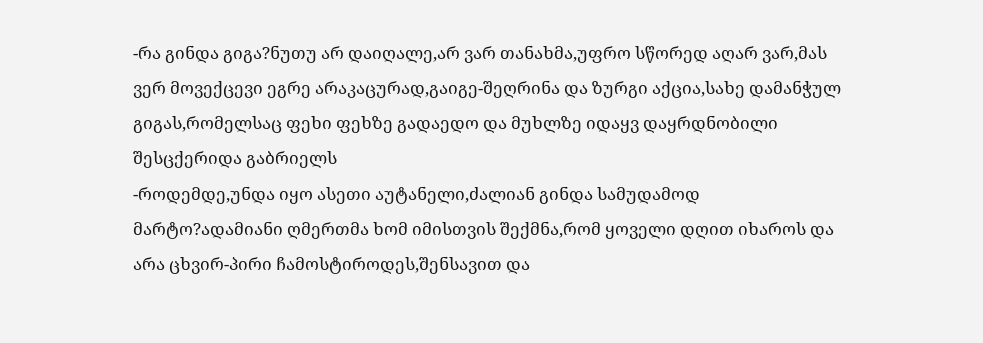-რა გინდა გიგა?ნუთუ არ დაიღალე,არ ვარ თანახმა,უფრო სწორედ აღარ ვარ,მას ვერ მოვექცევი ეგრე არაკაცურად,გაიგე-შეღრინა და ზურგი აქცია,სახე დამანჭულ გიგას,რომელსაც ფეხი ფეხზე გადაედო და მუხლზე იდაყვ დაყრდნობილი შესცქერიდა გაბრიელს
-როდემდე,უნდა იყო ასეთი აუტანელი,ძალიან გინდა სამუდამოდ მარტო?ადამიანი ღმერთმა ხომ იმისთვის შექმნა,რომ ყოველი დღით იხაროს და არა ცხვირ-პირი ჩამოსტიროდეს,შენსავით და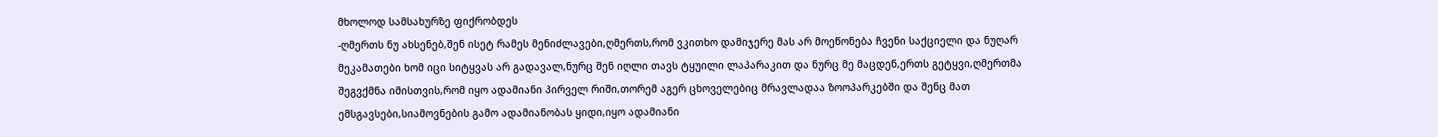მხოლოდ სამსახურზე ფიქრობდეს
-ღმერთს ნუ ახსენებ,შენ ისეტ რამეს მენიძლავები,ღმერთს,რომ ვკითხო დამიჯერე მას არ მოეწონება ჩვენი საქციელი და ნუღარ მეკამათები ხომ იცი სიტყვას არ გადავალ,ნურც შენ იღლი თავს ტყუილი ლაპარაკით და ნურც მე მაცდენ,ერთს გეტყვი,ღმერთმა შეგვქმნა იმისთვის,რომ იყო ადამიანი პირველ რიში,თორემ აგერ ცხოველებიც მრავლადაა ზოოპარკებში და შენც მათ ემსგავსები,სიამოვნების გამო ადამიანობას ყიდი,იყო ადამიანი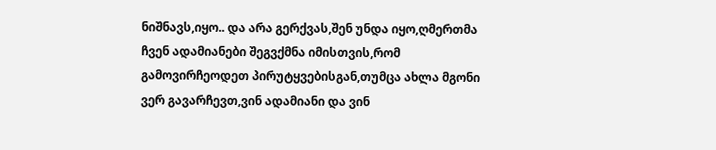ნიშნავს,იყო.. და არა გერქვას,შენ უნდა იყო,ღმერთმა ჩვენ ადამიანები შეგვქმნა იმისთვის,რომ გამოვირჩეოდეთ პირუტყვებისგან,თუმცა ახლა მგონი ვერ გავარჩევთ,ვინ ადამიანი და ვინ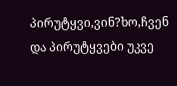პირუტყვი,ვინ?ხო,ჩვენ და პირუტყვები უკვე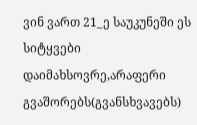ვინ ვართ 21_ე საუკუნეში ეს სიტყვები დაიმახსოვრე,არაფერი გვაშორებს(გვანსხვავებს)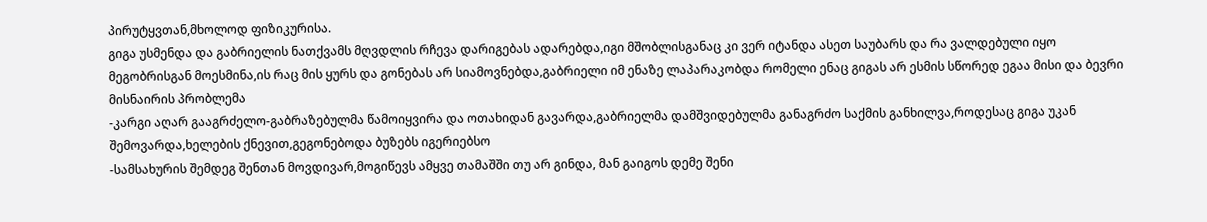პირუტყვთან,მხოლოდ ფიზიკურისა.
გიგა უსმენდა და გაბრიელის ნათქვამს მღვდლის რჩევა დარიგებას ადარებდა,იგი მშობლისგანაც კი ვერ იტანდა ასეთ საუბარს და რა ვალდებული იყო მეგობრისგან მოესმინა,ის რაც მის ყურს და გონებას არ სიამოვნებდა,გაბრიელი იმ ენაზე ლაპარაკობდა რომელი ენაც გიგას არ ესმის სწორედ ეგაა მისი და ბევრი მისნაირის პრობლემა
-კარგი აღარ გააგრძელო-გაბრაზებულმა წამოიყვირა და ოთახიდან გავარდა,გაბრიელმა დამშვიდებულმა განაგრძო საქმის განხილვა,როდესაც გიგა უკან შემოვარდა,ხელების ქნევით,გეგონებოდა ბუზებს იგერიებსო
-სამსახურის შემდეგ შენთან მოვდივარ,მოგიწევს ამყვე თამაშში თუ არ გინდა, მან გაიგოს დემე შენი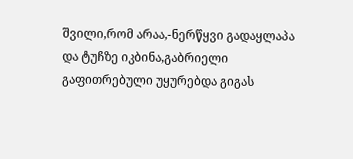შვილი,რომ არაა,-ნერწყვი გადაყლაპა და ტუჩზე იკბინა,გაბრიელი გაფითრებული უყურებდა გიგას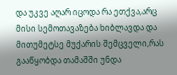და უკვე აღარ იცოდა რა ეთქვა,არც მისი სემოთავაზება ხიბლავდა და მითუმეტსე მუქარის შემცველი,რას გააწყობდა თამაშში უნდა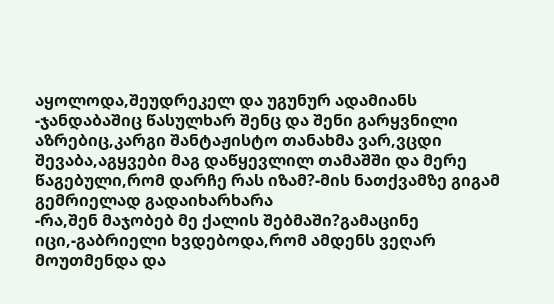აყოლოდა,შეუდრეკელ და უგუნურ ადამიანს
-ჯანდაბაშიც წასულხარ შენც და შენი გარყვნილი აზრებიც,კარგი შანტაჟისტო თანახმა ვარ,ვცდი შევაბა,აგყვები მაგ დაწყევლილ თამაშში და მერე წაგებული,რომ დარჩე რას იზამ?-მის ნათქვამზე გიგამ გემრიელად გადაიხარხარა
-რა,შენ მაჯობებ მე ქალის შებმაში?გამაცინე იცი,-გაბრიელი ხვდებოდა,რომ ამდენს ვეღარ მოუთმენდა და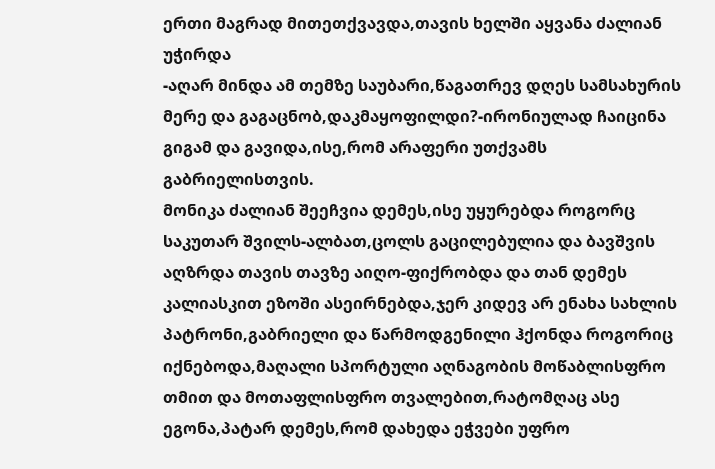ერთი მაგრად მითეთქვავდა,თავის ხელში აყვანა ძალიან უჭირდა
-აღარ მინდა ამ თემზე საუბარი,წაგათრევ დღეს სამსახურის მერე და გაგაცნობ,დაკმაყოფილდი?-ირონიულად ჩაიცინა გიგამ და გავიდა,ისე,რომ არაფერი უთქვამს გაბრიელისთვის.
მონიკა ძალიან შეეჩვია დემეს,ისე უყურებდა როგორც საკუთარ შვილს-ალბათ,ცოლს გაცილებულია და ბავშვის აღზრდა თავის თავზე აიღო-ფიქრობდა და თან დემეს კალიასკით ეზოში ასეირნებდა,ჯერ კიდევ არ ენახა სახლის პატრონი,გაბრიელი და წარმოდგენილი ჰქონდა როგორიც იქნებოდა,მაღალი სპორტული აღნაგობის მოწაბლისფრო თმით და მოთაფლისფრო თვალებით,რატომღაც ასე ეგონა,პატარ დემეს,რომ დახედა ეჭვები უფრო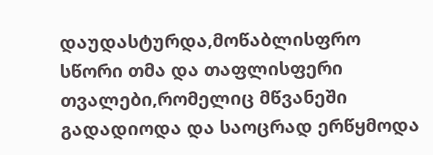დაუდასტურდა,მოწაბლისფრო სწორი თმა და თაფლისფერი თვალები,რომელიც მწვანეში გადადიოდა და საოცრად ერწყმოდა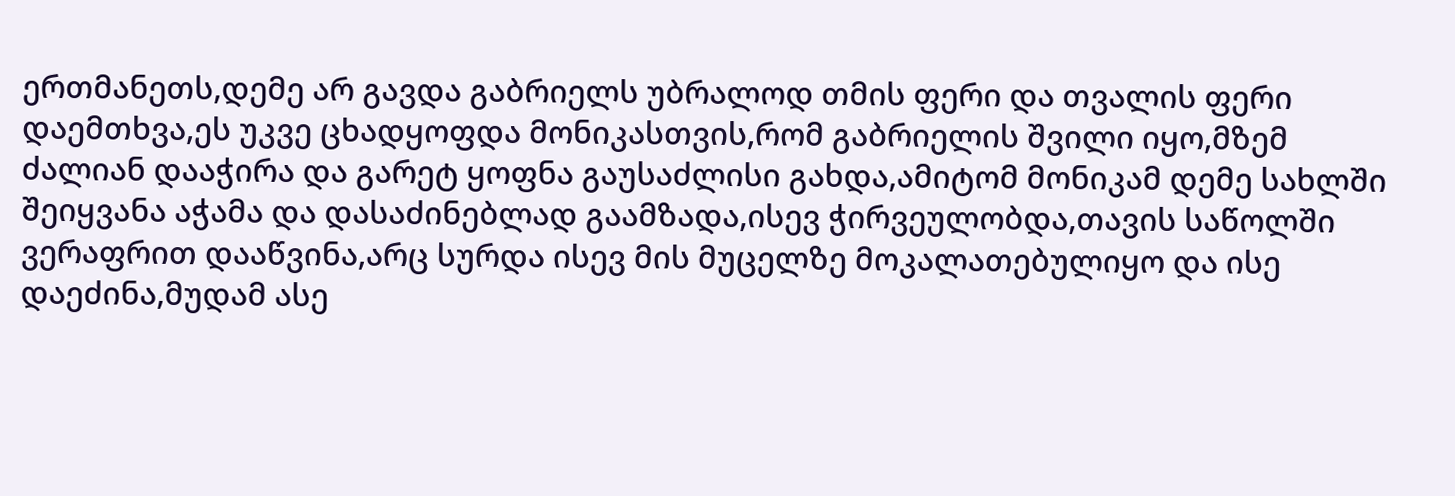ერთმანეთს,დემე არ გავდა გაბრიელს უბრალოდ თმის ფერი და თვალის ფერი დაემთხვა,ეს უკვე ცხადყოფდა მონიკასთვის,რომ გაბრიელის შვილი იყო,მზემ ძალიან დააჭირა და გარეტ ყოფნა გაუსაძლისი გახდა,ამიტომ მონიკამ დემე სახლში შეიყვანა აჭამა და დასაძინებლად გაამზადა,ისევ ჭირვეულობდა,თავის საწოლში ვერაფრით დააწვინა,არც სურდა ისევ მის მუცელზე მოკალათებულიყო და ისე დაეძინა,მუდამ ასე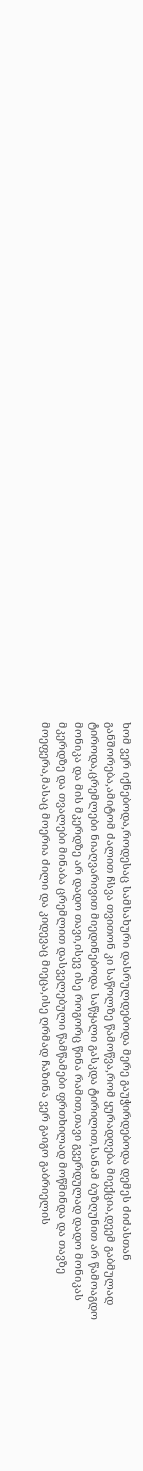ხომ ვერ იქნებოდა,როდესაც სამსახური დასრულდებოდა მერე გაუჭირდებოდა დემეს ძიძასთან განშორება,ამიტომ ძალით ჩსვა თვითონ კი საწოლზე წამოწვა,რომ ყურადღება მიექცია,დეემ გაბმულად ტიროდა,ცრემლები ნიაღვარივით მიედინებოდა საწყალი გასკდა ტირილით,სანამ ბუზღუნით არ წამოაგდო მონიკა და მის მკერდზე არ დადო თავი,ისევ ისე როგორც წინა რამით,თავი გვერდულად დადო მონიკას მკერდზე და თვალები მინაბა ცრემლით დასველებული წამწამები ფრთხილად მოწმინდა და თავზე მოეფერა,მასაც მოერია ძილი და კიდევაც მიეცა,ისე ღრმად ჩაზინა ვერ გაიგო გაბრიელის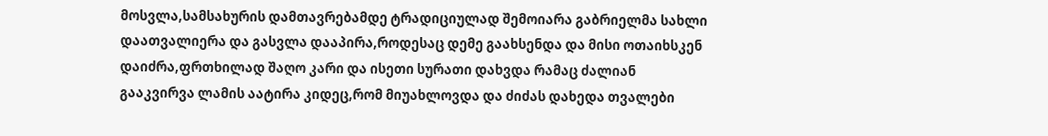მოსვლა,სამსახურის დამთავრებამდე ტრადიციულად შემოიარა გაბრიელმა სახლი დაათვალიერა და გასვლა დააპირა,როდესაც დემე გაახსენდა და მისი ოთაიხსკენ დაიძრა,ფრთხილად შაღო კარი და ისეთი სურათი დახვდა რამაც ძალიან გააკვირვა ლამის აატირა კიდეც,რომ მიუახლოვდა და ძიძას დახედა თვალები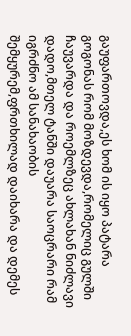გაუფართოვდა,ეს ხომ ის იყო პატარა გოგონას რომ მოზდევდა,რომელიც გულში ჩაუვარდა და როემლზეც ახლახან ნიძლავი დადო,მთელ ტანში დაუარა საოცრარი რამ იგრძნო ამ სანახაობის შემყურემ,ფრთხილად დაიხარა და დემეს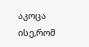აკოცა ისე,რომ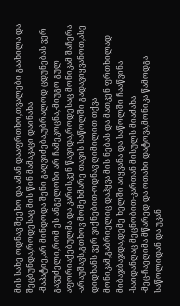მის სახე ოდნავ შეეხო და ამან დააფრთხო,თვალები გაახილა და შეცბუნდა,როდესაც მის წინ მამაკაცი დაინახა
-მაპატიე,არ მინდოდა შენი გაღვიძება,უბრალოდ ცდუნებას ვერ გავუძელი,რომ ეს ანგელოზი არ ჩამეკოცნა,-მიუგო გულ აფორიაქებულმა და კარისკენ წავიდა,როდესაც მონიკამ შაჩერა
-არაუშავს,გთხოვ მომეხმარე თავის საწოლში გადავიყვანოთ,ასე დიდხანს ვერ ვიქნებით-ოდნავ ღიმილით თქვა მონიკამ,გაბრიელიც დაჰყვა მის ნებას და მათკენ ფრთხილად მიბაჯბაჯდა,დემე ხელში აიყვანა და საწოლში ჩააწვინა
-საიდანღაც მეცნობით-კართან მისულს მიაძახა
-მეც-ჩაეღიმა მწარედ და ოთახი დატოვა,მონიკა წამოდგა საწოლიდან და უკან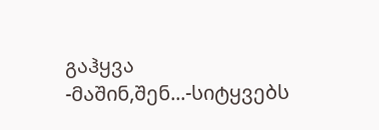გაჰყვა
-მაშინ,შენ...-სიტყვებს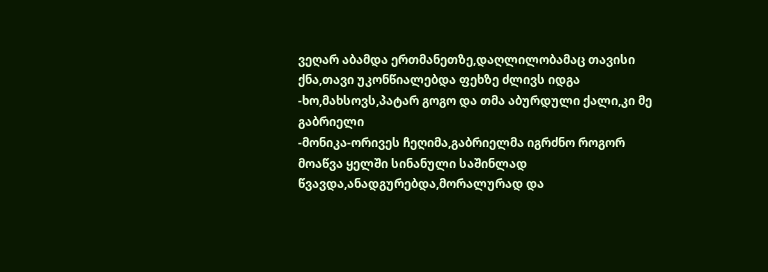ვეღარ აბამდა ერთმანეთზე,დაღლილობამაც თავისი ქნა,თავი უკონწიალებდა ფეხზე ძლივს იდგა
-ხო,მახსოვს,პატარ გოგო და თმა აბურდული ქალი,კი მე გაბრიელი
-მონიკა-ორივეს ჩეღიმა,გაბრიელმა იგრძნო როგორ მოაწვა ყელში სინანული საშინლად წვავდა,ანადგურებდა,მორალურად და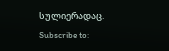სულიერადაც.
Subscribe to: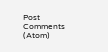Post Comments (Atom)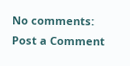No comments:
Post a Comment